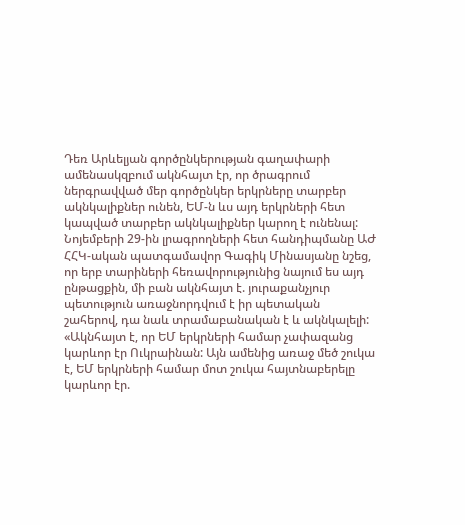Դեռ Արևելյան գործընկերության գաղափարի ամենասկզբում ակնհայտ էր, որ ծրագրում ներգրավված մեր գործընկեր երկրները տարբեր ակնկալիքներ ունեն, ԵՄ-ն ևս այդ երկրների հետ կապված տարբեր ակնկալիքներ կարող է ունենալ: Նոյեմբերի 29-ին լրագրողների հետ հանդիպմանը ԱԺ ՀՀԿ-ական պատգամավոր Գագիկ Մինասյանը նշեց, որ երբ տարիների հեռավորությունից նայում ես այդ ընթացքին, մի բան ակնհայտ է. յուրաքանչյուր պետություն առաջնորդվում է իր պետական շահերով, դա նաև տրամաբանական է և ակնկալելի:
«Ակնհայտ է, որ ԵՄ երկրների համար չափազանց կարևոր էր Ուկրաինան: Այն ամենից առաջ մեծ շուկա է, ԵՄ երկրների համար մոտ շուկա հայտնաբերելը կարևոր էր.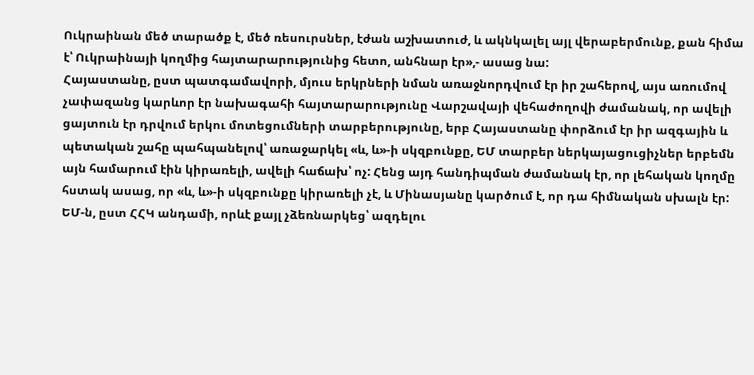Ուկրաինան մեծ տարածք է, մեծ ռեսուրսներ, էժան աշխատուժ, և ակնկալել այլ վերաբերմունք, քան հիմա է՝ Ուկրաինայի կողմից հայտարարությունից հետո, անհնար էր»,- ասաց նա:
Հայաստանը, ըստ պատգամավորի, մյուս երկրների նման առաջնորդվում էր իր շահերով, այս առումով չափազանց կարևոր էր նախագահի հայտարարությունը Վարշավայի վեհաժողովի ժամանակ, որ ավելի ցայտուն էր դրվում երկու մոտեցումների տարբերությունը, երբ Հայաստանը փորձում էր իր ազգային և պետական շահը պահպանելով՝ առաջարկել «և, և»-ի սկզբունքը, ԵՄ տարբեր ներկայացուցիչներ երբեմն այն համարում էին կիրառելի, ավելի հաճախ՝ ոչ: Հենց այդ հանդիպման ժամանակ էր, որ լեհական կողմը հստակ ասաց, որ «և, և»-ի սկզբունքը կիրառելի չէ, և Մինասյանը կարծում է, որ դա հիմնական սխալն էր: ԵՄ-ն, ըստ ՀՀԿ անդամի, որևէ քայլ չձեռնարկեց՝ ազդելու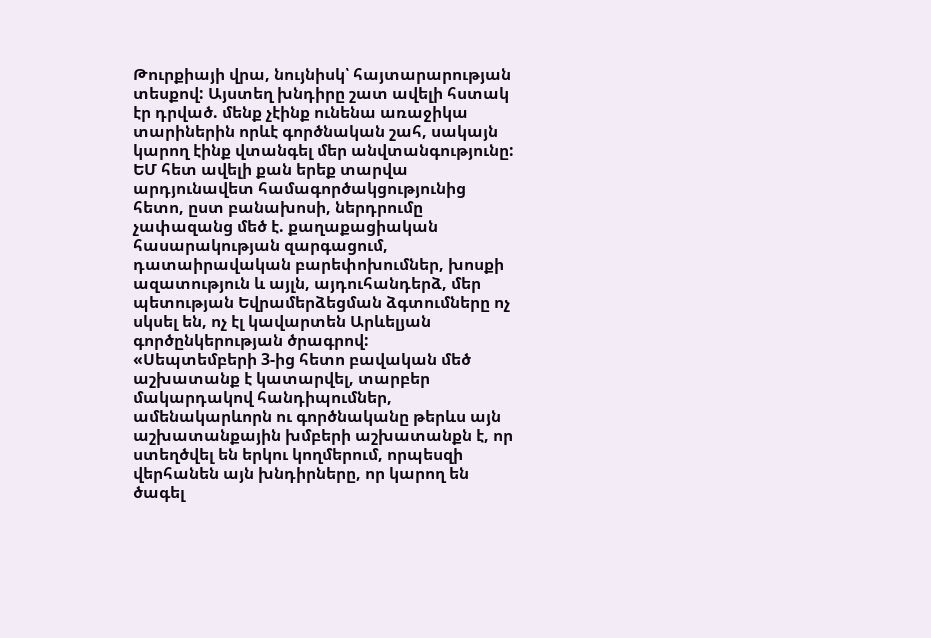Թուրքիայի վրա, նույնիսկ՝ հայտարարության տեսքով: Այստեղ խնդիրը շատ ավելի հստակ էր դրված. մենք չէինք ունենա առաջիկա տարիներին որևէ գործնական շահ, սակայն կարող էինք վտանգել մեր անվտանգությունը:
ԵՄ հետ ավելի քան երեք տարվա արդյունավետ համագործակցությունից հետո, ըստ բանախոսի, ներդրումը չափազանց մեծ է. քաղաքացիական հասարակության զարգացում, դատաիրավական բարեփոխումներ, խոսքի ազատություն և այլն, այդուհանդերձ, մեր պետության Եվրամերձեցման ձգտումները ոչ սկսել են, ոչ էլ կավարտեն Արևելյան գործընկերության ծրագրով:
«Սեպտեմբերի 3-ից հետո բավական մեծ աշխատանք է կատարվել, տարբեր մակարդակով հանդիպումներ, ամենակարևորն ու գործնականը թերևս այն աշխատանքային խմբերի աշխատանքն է, որ ստեղծվել են երկու կողմերում, որպեսզի վերհանեն այն խնդիրները, որ կարող են ծագել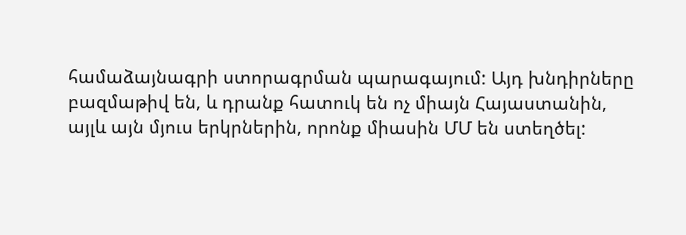համաձայնագրի ստորագրման պարագայում: Այդ խնդիրները բազմաթիվ են, և դրանք հատուկ են ոչ միայն Հայաստանին, այլև այն մյուս երկրներին, որոնք միասին ՄՄ են ստեղծել: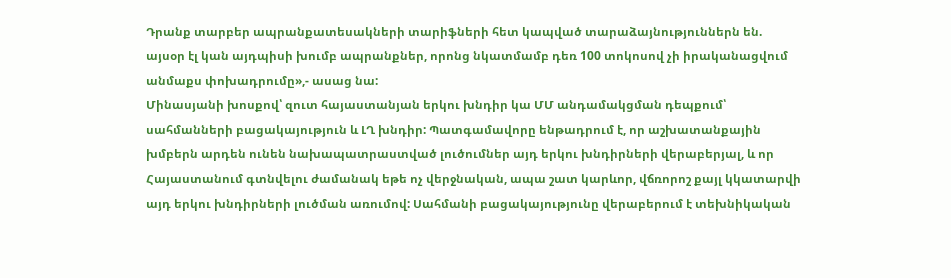Դրանք տարբեր ապրանքատեսակների տարիֆների հետ կապված տարաձայնություններն են. այսօր էլ կան այդպիսի խումբ ապրանքներ, որոնց նկատմամբ դեռ 100 տոկոսով չի իրականացվում անմաքս փոխադրումը»,- ասաց նա:
Մինասյանի խոսքով՝ զուտ հայաստանյան երկու խնդիր կա ՄՄ անդամակցման դեպքում՝ սահմանների բացակայություն և ԼՂ խնդիր: Պատգամավորը ենթադրում է, որ աշխատանքային խմբերն արդեն ունեն նախապատրաստված լուծումներ այդ երկու խնդիրների վերաբերյալ, և որ Հայաստանում գտնվելու ժամանակ եթե ոչ վերջնական, ապա շատ կարևոր, վճռորոշ քայլ կկատարվի այդ երկու խնդիրների լուծման առումով: Սահմանի բացակայությունը վերաբերում է տեխնիկական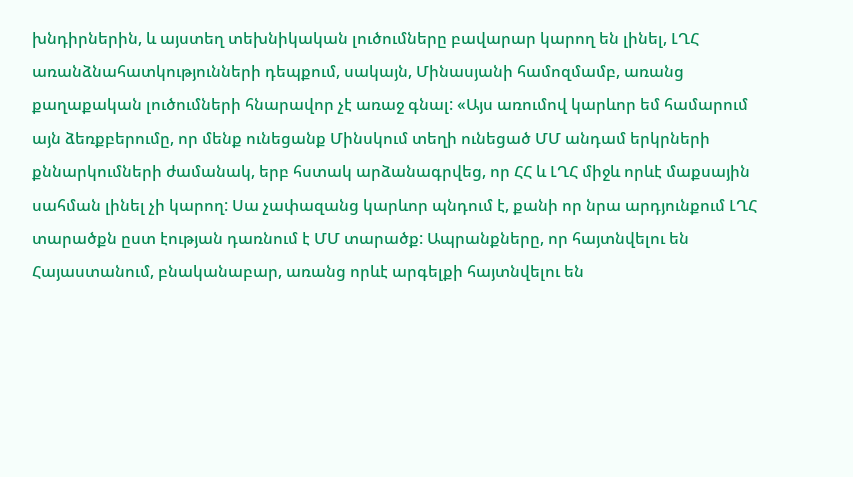խնդիրներին, և այստեղ տեխնիկական լուծումները բավարար կարող են լինել, ԼՂՀ առանձնահատկությունների դեպքում, սակայն, Մինասյանի համոզմամբ, առանց քաղաքական լուծումների հնարավոր չէ առաջ գնալ: «Այս առումով կարևոր եմ համարում այն ձեռքբերումը, որ մենք ունեցանք Մինսկում տեղի ունեցած ՄՄ անդամ երկրների քննարկումների ժամանակ, երբ հստակ արձանագրվեց, որ ՀՀ և ԼՂՀ միջև որևէ մաքսային սահման լինել չի կարող: Սա չափազանց կարևոր պնդում է, քանի որ նրա արդյունքում ԼՂՀ տարածքն ըստ էության դառնում է ՄՄ տարածք: Ապրանքները, որ հայտնվելու են Հայաստանում, բնականաբար, առանց որևէ արգելքի հայտնվելու են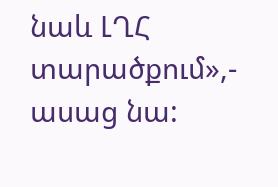նաև ԼՂՀ տարածքում»,- ասաց նա: